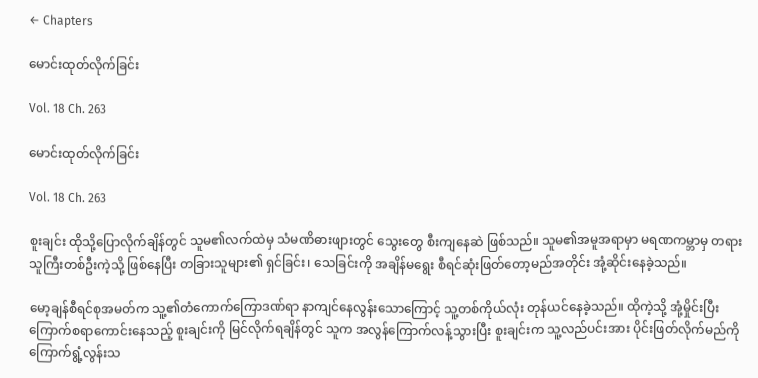← Chapters

မောင်းထုတ်လိုက်ခြင်း

Vol. 18 Ch. 263

မောင်းထုတ်လိုက်ခြင်း

Vol. 18 Ch. 263

စူးချင်း ထိုသို့ပြောလိုက်ချိန်တွင် သူမ၏လက်ထဲမှ သံမဏိဓားဖျားတွင် သွေးတွေ စီးကျနေဆဲ ဖြစ်သည်။ သူမ၏အမူအရာမှာ မရဏကမ္ဘာမှ တရားသူကြီးတစ်ဦးကဲ့သို့ ဖြစ်နေပြီး တခြားသူများ၏ ရှင်ခြင်း၊ သေခြင်းကို အချိန်မရွေး စီရင်ဆုံးဖြတ်တော့မည်အတိုင်း အုံ့ဆိုင်းနေခဲ့သည်။

မော့ချန်စီရင်စုအမတ်က သူ့၏တံကောက်ကြောဒဏ်ရာ နာကျင်နေလွန်းသောကြောင့် သူ့တစ်ကိုယ်လုံး တုန်ယင်နေခဲ့သည်။ ထိုကဲ့သို့ အုံ့မှိုင်းပြီး ကြောက်စရာကောင်းနေသည့် စူးချင်းကို မြင်လိုက်ရချိန်တွင် သူက အလွန်ကြောက်လန့်သွားပြီး စူးချင်းက သူ့လည်ပင်းအား ပိုင်းဖြတ်လိုက်မည်ကို ကြောက်ရွံ့လွန်းသ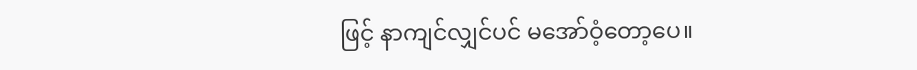ဖြင့် နာကျင်လျှင်ပင် မအော်ဝံ့တော့ပေ။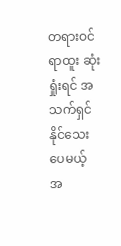တရားဝင်ရာထူး ဆုံးရှုံးရင် အသက်ရှင်နိုင်သေးပေမယ့် အ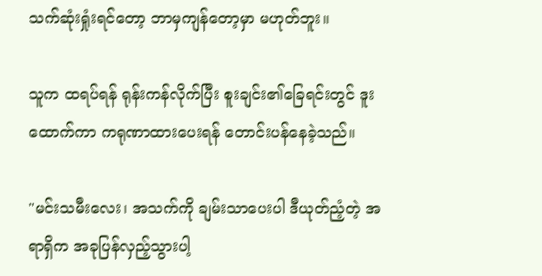သက်ဆုံးရှုံးရင်တော့ ဘာမှကျန်တော့မှာ မဟုတ်ဘူး။

သူက ထရပ်ရန် ရုန်းကန်လိုက်ပြီး စူးချင်း၏ခြေရင်းတွင် ဒူးထောက်ကာ ကရုဏာထားပေးရန် တောင်းပန်နေခဲ့သည်။

"မင်းသမီးလေး၊ အသက်ကို ချမ်းသာပေးပါ ဒီယုတ်ညံ့တဲ့ အရာရှိက အခုပြန်လှည့်သွားပါ့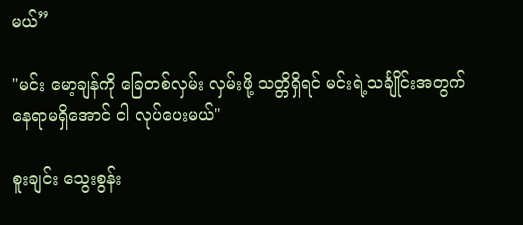မယ်”

"မင်း မော့ချန်ကို ခြေတစ်လှမ်း လှမ်းဖို့ သတ္တိရှိရင် မင်းရဲ့သင်္ချိုင်းအတွက် နေရာမရှိအောင် ငါ လုပ်ပေးမယ်"

စူးချင်း သွေးစွန်း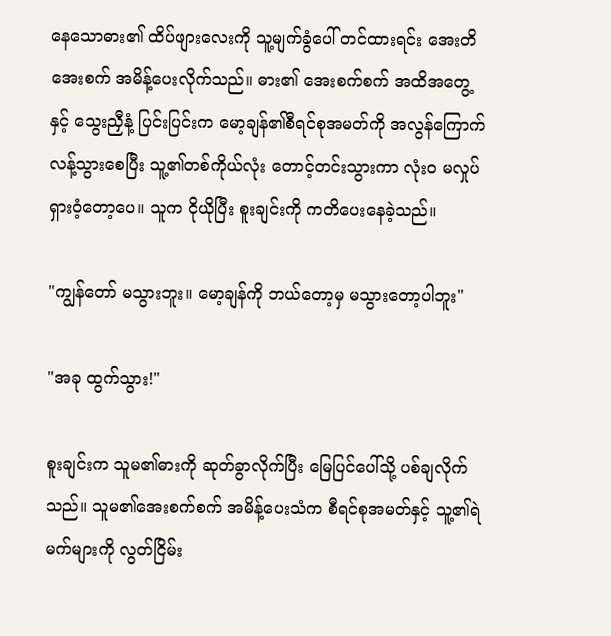နေသောဓား၏ ထိပ်ဖျားလေးကို သူ့မျက်ခွံပေါ် တင်ထားရင်း အေးတိအေးစက် အမိန့်ပေးလိုက်သည်။ ဓား၏ အေးစက်စက် အထိအတွေ့နှင့် သွေးညှီနံ့ ပြင်းပြင်းက မော့ချန်၏စီရင်စုအမတ်ကို အလွန်ကြောက်လန့်သွားစေပြီး သူ့၏တစ်ကိုယ်လုံး တောင့်တင်းသွားကာ လုံးဝ မလှုပ်ရှားဝံ့တော့ပေ။ သူက ငိုယိုပြီး စူးချင်းကို ကတိပေးနေခဲ့သည်။

"ကျွန်တော် မသွားဘူး။ မော့ချန်ကို ဘယ်တော့မှ မသွားတော့ပါဘူး"

"အခု ထွက်သွား!"

စူးချင်းက သူမ၏ဓားကို ဆုတ်ခွာလိုက်ပြီး မြေပြင်ပေါ်သို့ ပစ်ချလိုက်သည်။ သူမ၏အေးစက်စက် အမိန့်ပေးသံက စီရင်စုအမတ်နှင့် သူ့၏ရဲမက်များကို လွတ်ငြိမ်း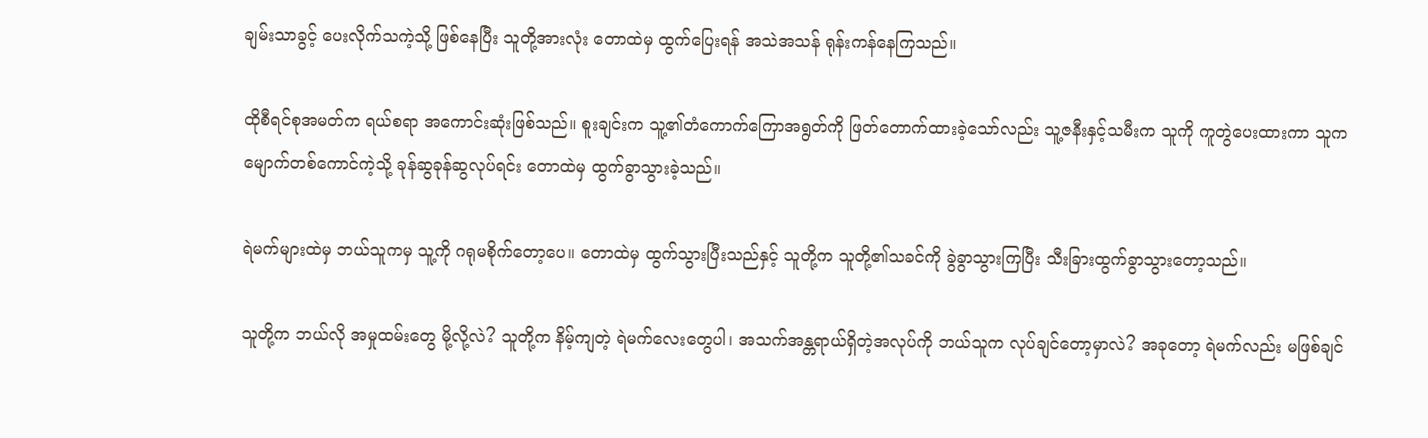ချမ်းသာခွင့် ပေးလိုက်သကဲ့သို့ ဖြစ်နေပြီး သူတို့အားလုံး တောထဲမှ ထွက်ပြေးရန် အသဲအသန် ရုန်းကန်နေကြသည်။

ထိုစီရင်စုအမတ်က‌ ရယ်စရာ အကောင်းဆုံးဖြစ်သည်။ စူးချင်းက သူ့၏တံကောက်ကြောအရွတ်ကို ဖြတ်တောက်ထားခဲ့သော်လည်း သူ့ဇနီးနှင့်သမီးက သူကို ကူတွဲပေးထားကာ သူက မျောက်တစ်ကောင်ကဲ့သို့ ခုန်ဆွခုန်ဆွလုပ်ရင်း တောထဲမှ ထွက်ခွာသွားခဲ့သည်။

ရဲမက်များထဲမှ ဘယ်သူကမှ သူ့ကို ဂရုမစိုက်တော့ပေ။ တောထဲမှ ထွက်သွားပြီးသည်နှင့် သူတို့က သူတို့၏သခင်ကို ခွဲခွာသွားကြပြီး သီးခြားထွက်ခွာသွားတော့သည်။

သူတို့က ဘယ်လို အမှုထမ်းတွေ မို့လို့လဲ? သူတို့က နိမ့်ကျတဲ့ ရဲမက်လေးတွေပါ၊ အသက်အန္တရာယ်ရှိတဲ့အလုပ်ကို ဘယ်သူက လုပ်ချင်တော့မှာလဲ? အခုတော့ ရဲမက်လည်း မဖြစ်ချင်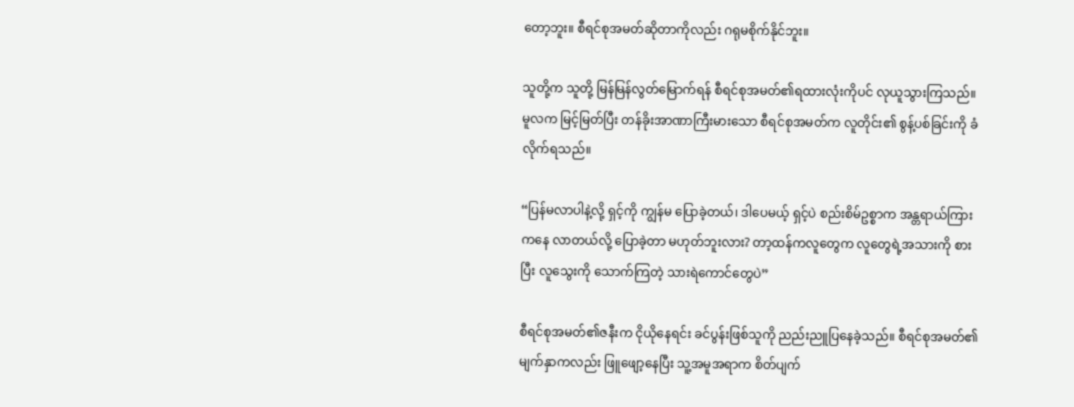တော့ဘူး။ စီရင်စုအမတ်ဆိုတာကိုလည်း ဂရုမစိုက်နိုင်ဘူး။

သူတို့က သူတို့ မြန်မြန်လွတ်မြောက်ရန် စီရင်စုအမတ်၏ရထားလုံးကိုပင် လုယူသွားကြသည်။ မူလက မြင့်မြတ်ပြီး တန်ခိုးအာဏာကြီးမားသော စီရင်စုအမတ်က လူတိုင်း၏ စွန့်ပစ်ခြင်းကို ခံလိုက်ရသည်။

“ပြန်မလာပါနဲ့လို့ ရှင့်ကို ကျွန်မ ပြောခဲ့တယ်၊ ဒါပေမယ့် ရှင့်ပဲ စည်းစိမ်ဥစ္စာက အန္တရာယ်ကြားကနေ လာတယ်လို့ ပြောခဲ့တာ မဟုတ်ဘူးလား? တာ့ထန်ကလူတွေက လူတွေရဲ့အသားကို စားပြီး လူသွေးကို သောက်ကြတဲ့ သားရဲကောင်တွေပဲ”

စီရင်စုအမတ်၏ဇနီးက ငိုယိုနေရင်း ခင်ပွန်းဖြစ်သူကို ညည်းညူပြနေခဲ့သည်။ စီရင်စုအမတ်၏မျက်နှာကလည်း ဖြူဖျော့နေပြီး သူ့အမူအရာက စိတ်ပျက်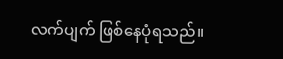လက်ပျက် ဖြစ်နေပုံရသည်။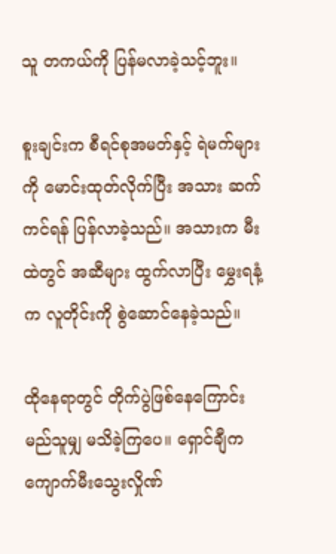သူ တကယ်ကို ပြန်မလာခဲ့သင့်ဘူး။

စူးချင်းက စီရင်စုအမတ်နှင့် ရဲမက်များကို မောင်းထုတ်လိုက်ပြီး အသား ဆက်ကင်ရန် ပြန်လာခဲ့သည်။ အသားက မီးထဲတွင် အဆီများ ထွက်လာပြီး မွှေးရနံ့က လူတိုင်းကို စွဲဆောင်နေခဲ့သည်။

ထိုနေရာတွင် တိုက်ပွဲဖြစ်နေကြောင်း မည်သူမျှ မသိခဲ့ကြပေ။ ရှောင်ချီက ကျောက်မီးသွေးလှိုဏ်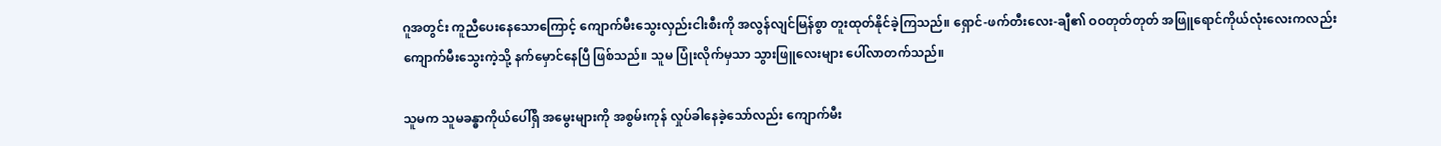ဂူအတွင်း ကူညီပေးနေသောကြောင့် ကျောက်မီးသွေးလှည်းငါးစီးကို အလွန်လျင်မြန်စွာ တူးထုတ်နိုင်ခဲ့ကြသည်။ ရှောင်-ဖက်တီးလေး-ချီ၏ ဝဝတုတ်တုတ် အဖြူရောင်ကိုယ်လုံးလေးကလည်း ကျောက်မီးသွေးကဲ့သို့ နက်မှောင်နေပြီ ဖြစ်သည်။ သူမ ပြုံးလိုက်မှသာ သွားဖြူလေးများ ပေါ်လာတက်သည်။

သူမက သူမခန္ဓာကိုယ်ပေါ်ရှိ အမွေးများကို အစွမ်းကုန် လှုပ်ခါနေခဲ့သော်လည်း ကျောက်မီး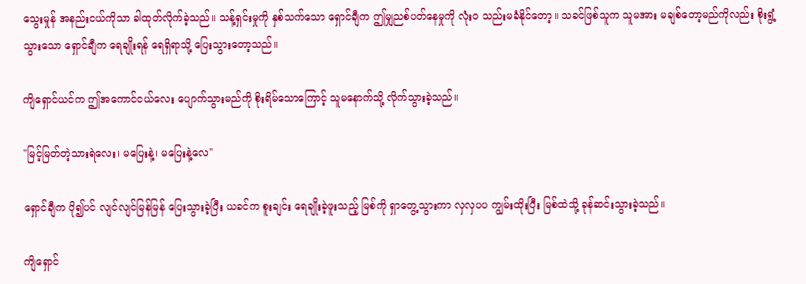သွေးမှုန် အနည်းငယ်ကိုသာ ခါထုတ်လိုက်ခဲ့သည်။ သန့်ရှင်းမှုကို နှစ်သက်သော ရှောင်ချီက ဤမျှညစ်ပတ်နေမှုကို လုံးဝ သည်းမခံနိုင်တော့။ သခင်ဖြစ်သူက သူမအား မချစ်တော့မည်ကိုလည်း စိုးရွံ့သွားသော ရှောင်ချီက ရေချိုးရန် ရေရှိရာသို့ ပြေးသွားတော့သည်။

ကျိရှောင်ယင်က ဤအကောင်ငယ်လေး ပျောက်သွားမည်ကို စိုးရိမ်သောကြောင့် သူမနောက်သို့ လိုက်သွားခဲ့သည်။

"မြင့်မြတ်တဲ့သားရဲလေး၊ မပြေးနဲ့၊ မပြေးနဲ့လေ"

ရှောင်ချီက ပို၍ပင် လျင်လျင်မြန်မြန် ပြေးသွားခဲ့ပြီး ယခင်က စူးချင်း ရေချိုးခဲ့ဖူးသည့် မြစ်ကို ရှာတွေ့သွားကာ လှလှပပ ကျွမ်းထိုးပြီး မြစ်ထဲသို့ ခုန်ဆင်းသွားခဲ့သည်။

ကျိရှောင်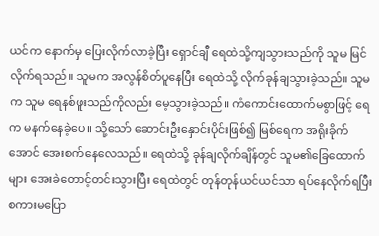ယင်က နောက်မှ ပြေးလိုက်လာခဲ့ပြီး ရှောင်ချီ ရေထဲသို့ကျသွားသည်ကို သူမ မြင်လိုက်ရသည်။ သူမက အလွန်စိတ်ပူနေပြီး ရေထဲသို့ လိုက်ခုန်ချသွားခဲ့သည်။ သူမက သူမ ရေနစ်ဖူးသည်ကိုလည်း မေ့သွားခဲ့သည်။ ကံကောင်းထောက်မစွာဖြင့် ရေက မနက်နေခဲ့ပေ။ သို့သော် ဆောင်းဦးနှောင်းပိုင်းဖြစ်၍ မြစ်ရေက အရိုးခိုက်အောင် အေးစက်နေလေသည်။ ရေထဲသို့ ခုန်ချလိုက်ချိန်တွင် သူမ၏ခြေထောက်များ အေးခဲတောင့်တင်းသွားပြီး ရေထဲတွင် တုန်တုန်ယင်ယင်သာ ရပ်နေလိုက်ရပြီး စကားမပြော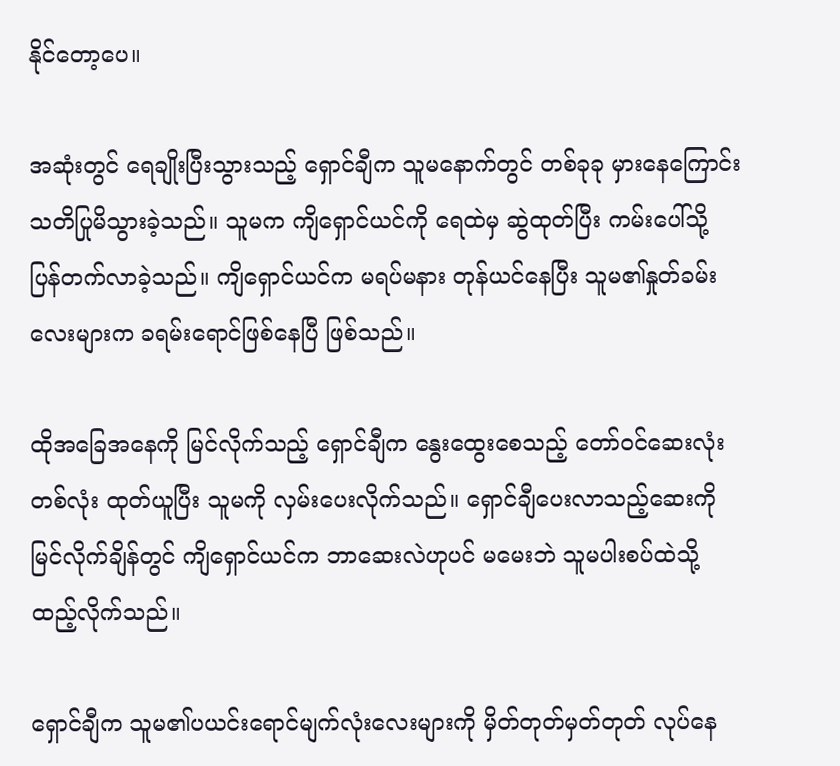နိုင်တော့ပေ။

အဆုံးတွင် ရေချိုးပြီးသွားသည့် ရှောင်ချီက သူမနောက်တွင် တစ်ခုခု မှားနေကြောင်း သတိပြုမိသွားခဲ့သည်။ သူမက ကျိရှောင်ယင်ကို ရေထဲမှ ဆွဲထုတ်ပြီး ကမ်းပေါ်သို့ ပြန်တက်လာခဲ့သည်။ ကျိရှောင်ယင်က မရပ်မနား တုန်ယင်နေပြီး သူမ၏နှုတ်ခမ်းလေးများက ခရမ်းရောင်ဖြစ်နေပြီ ဖြစ်သည်။

ထိုအခြေအနေကို မြင်လိုက်သည့် ရှောင်ချီက နွေးထွေးစေသည့် တော်ဝင်ဆေးလုံးတစ်လုံး ထုတ်ယူပြီး သူမကို လှမ်းပေးလိုက်သည်။ ရှောင်ချီပေးလာသည့်ဆေးကို မြင်လိုက်ချိန်တွင် ကျိရှောင်ယင်က ဘာဆေးလဲဟုပင် မမေးဘဲ သူမပါးစပ်ထဲသို့ ထည့်လိုက်သည်။

ရှောင်ချီက သူမ၏ပယင်းရောင်မျက်လုံးလေးများကို မှိတ်တုတ်မှတ်တုတ် လုပ်နေ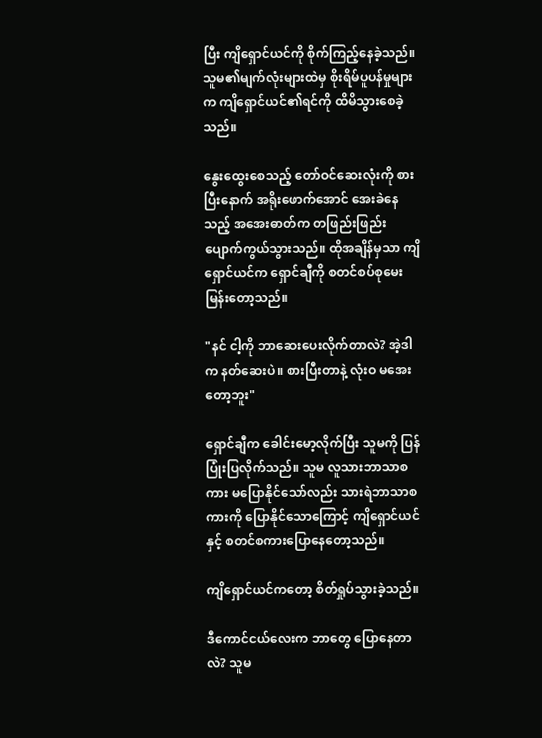ပြီး ကျိရှောင်ယင်ကို စိုက်ကြည့်နေခဲ့သည်။ သူမ၏မျက်လုံးများထဲမှ စိုးရိမ်ပူပန်မှုများက ကျိရှောင်ယင်၏ရင်ကို ထိမိသွားစေခဲ့သည်။

နွေးထွေးစေသည့် တော်ဝင်ဆေးလုံးကို စားပြီးနောက် အရိုးဖောက်အောင် အေးခဲနေသည့် အအေးဓာတ်က တဖြည်းဖြည်း ပျောက်ကွယ်သွားသည်။ ထိုအချိန်မှသာ ကျိရှောင်ယင်က ရှောင်ချီကို စတင်စပ်စုမေးမြန်းတော့သည်။

"နင် ငါ့ကို ဘာဆေးပေးလိုက်တာလဲ? အဲ့ဒါက နတ်ဆေးပဲ။ စားပြီးတာနဲ့ လုံးဝ မအေးတော့ဘူး"

ရှောင်ချီက ခေါင်းမော့လိုက်ပြီး သူမကို ပြန်ပြုံးပြလိုက်သည်။ သူမ လူသားဘာသာစကား မပြောနိုင်သော်လည်း သားရဲဘာသာစကားကို ပြောနိုင်သောကြောင့် ကျိရှောင်ယင်နှင့် စတင်စကားပြောနေတော့သည်။

ကျိရှောင်ယင်ကတော့ စိတ်ရှုပ်သွားခဲ့သည်။

ဒီကောင်ငယ်လေးက ဘာတွေ ပြောနေတာလဲ? သူမ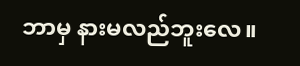ဘာမှ နားမလည်ဘူးလေ။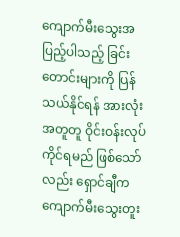ကျောက်မီးသွေးအပြည့်ပါသည့် ခြင်းတောင်းများကို ပြန်သယ်နိုင်ရန် အားလုံး အတူတူ ဝိုင်းဝန်းလုပ်ကိုင်ရမည် ဖြစ်သော်လည်း ရှောင်ချီက ကျောက်မီးသွေးတူး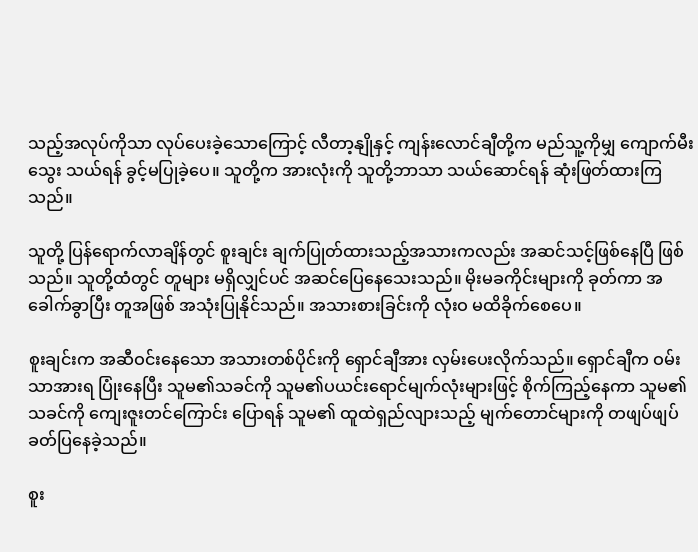သည့်အလုပ်ကိုသာ လုပ်ပေးခဲ့သောကြောင့် လီတာ့နျိုနှင့် ကျန်းလောင်ချီတို့က မည်သူ့ကိုမျှ ကျောက်မီးသွေး သယ်ရန် ခွင့်မပြုခဲ့ပေ။ သူတို့က အားလုံးကို သူတို့ဘာသာ သယ်ဆောင်ရန် ဆုံးဖြတ်ထားကြသည်။

သူတို့ ပြန်ရောက်လာချိန်တွင် စူးချင်း ချက်ပြုတ်ထားသည့်အသားကလည်း အဆင်သင့်ဖြစ်နေပြီ ဖြစ်သည်။ သူတို့ထံတွင် တူများ မရှိလျှင်ပင် အဆင်ပြေနေသေးသည်။ မိုးမခကိုင်းများကို ခုတ်ကာ အခေါက်ခွာပြီး တူအဖြစ် အသုံးပြုနိုင်သည်။ အသားစားခြင်းကို လုံးဝ မထိခိုက်စေပေ။

စူးချင်းက အဆီဝင်းနေသော အသားတစ်ပိုင်းကို ရှောင်ချီအား လှမ်းပေးလိုက်သည်။ ရှောင်ချီက ဝမ်းသာအားရ ပြုံးနေပြီး သူမ၏သခင်ကို သူမ၏ပယင်းရောင်မျက်လုံးများဖြင့် စိုက်ကြည့်နေကာ သူမ၏သခင်ကို ကျေးဇူးတင်ကြောင်း ပြောရန် သူမ၏ ထူထဲရှည်လျားသည့် မျက်တောင်များကို တဖျပ်ဖျပ် ခတ်ပြနေခဲ့သည်။

စူး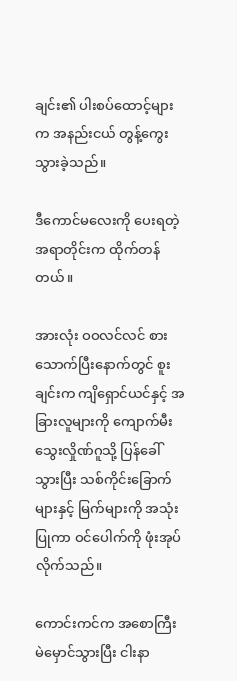ချင်း၏ ပါးစပ်ထောင့်များက အနည်းငယ် တွန့်ကွေးသွားခဲ့သည်။

ဒီကောင်မလေးကို ပေးရတဲ့အရာတိုင်းက ထိုက်တန်တယ်။

အားလုံး ဝဝလင်လင် စားသောက်ပြီးနောက်တွင် စူးချင်းက ကျိရှောင်ယင်နှင့် အခြားလူများကို ကျောက်မီးသွေးလှိုဏ်ဂူသို့ ပြန်ခေါ်သွားပြီး သစ်ကိုင်းခြောက်များနှင့် မြက်များကို အသုံးပြုကာ ဝင်ပေါက်ကို ဖုံးအုပ်လိုက်သည်။

ကောင်းကင်က အစောကြီး မဲမှောင်သွားပြီး ငါးနာ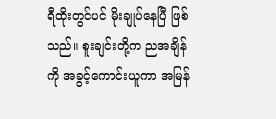ရီထိုးတွင်ပင် မိုးချုပ်နေပြီ ဖြစ်သည်။ စူးချင်းတို့က ညအချိန်ကို အခွင့်ကောင်းယူကာ အမြန်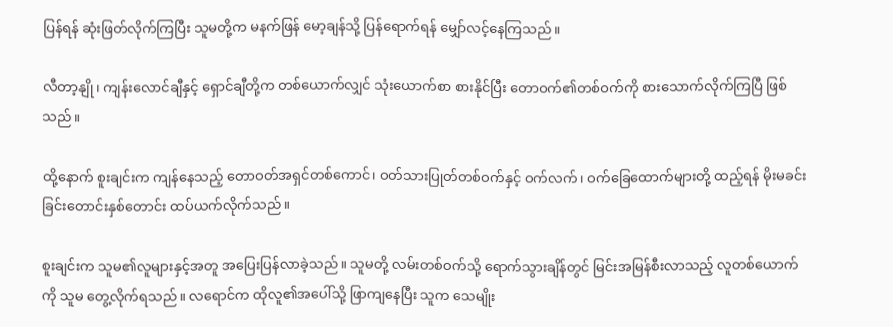ပြန်ရန် ဆုံးဖြတ်လိုက်ကြပြီး သူမတို့က မနက်ဖြန် မော့ချန်သို့ ပြန်ရောက်ရန် မျှော်လင့်နေကြသည်။

လီတာ့နျို၊ ကျန်းလောင်ချီနှင့် ရှောင်ချီတို့က တစ်ယောက်လျှင် သုံးယောက်စာ စားနိုင်ပြီး တောဝက်၏တစ်ဝက်ကို စားသောက်လိုက်ကြပြီ ဖြစ်သည်။

ထို့နောက် စူးချင်းက ကျန်နေသည့် တောဝတ်အရှင်တစ်ကောင်၊ ဝတ်သားပြုတ်တစ်ဝက်နှင့် ဝက်လက်၊ ဝက်ခြေထောက်များတို့ ထည့်ရန် မိုးမခင်းခြင်းတောင်းနှစ်တောင်း ထပ်ယက်လိုက်သည်။

စူးချင်းက သူမ၏လူများနှင့်အတူ အပြေးပြန်လာခဲ့သည်။ သူမတို့ လမ်းတစ်ဝက်သို့ ရောက်သွားချိန်တွင် မြင်းအမြန်စီးလာသည့် လူတစ်ယောက်ကို သူမ တွေ့လိုက်ရသည်။ လရောင်က ထိုလူ၏အပေါ်သို့ ဖြာကျနေပြီး သူက သေမျိုး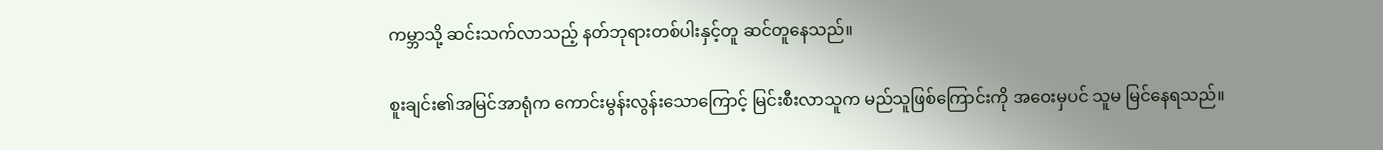ကမ္ဘာသို့ ဆင်းသက်လာသည့် နတ်ဘုရားတစ်ပါးနှင့်တူ ဆင်တူနေသည်။

စူးချင်း၏အမြင်အာရုံက ကောင်းမွန်းလွန်းသောကြောင့် မြင်းစီးလာသူက မည်သူဖြစ်ကြောင်းကို အဝေးမှပင် သူမ မြင်နေရသည်။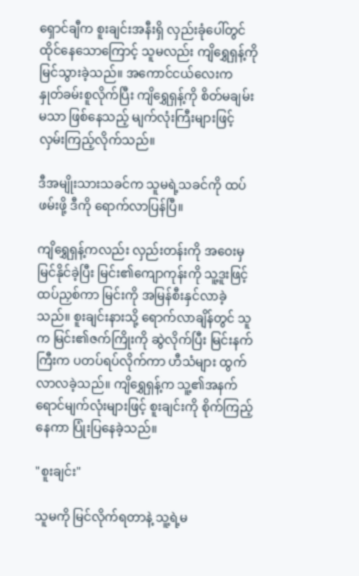ရှောင်ချီက စူးချင်းအနီးရှိ လှည်းခုံပေါ်တွင် ထိုင်နေသောကြောင့် သူမလည်း ကျိရွှေရှန့်ကို မြင်သွားခဲ့သည်။ အကောင်ငယ်လေးက နှုတ်ခမ်းစူလိုက်ပြီး ကျိရွှေရှန့်ကို စိတ်မချမ်းမသာ ဖြစ်နေသည့် မျက်လုံးကြီးများဖြင့် လှမ်းကြည့်လိုက်သည်။

ဒီအမျိုးသားသခင်က သူမရဲ့သခင်ကို ထပ်ဖမ်းဖို့ ဒီကို ရောက်လာပြန်ပြီ။

ကျိရွှေရှန့်ကလည်း လှည်းတန်းကို အဝေးမှ မြင်နိုင်ခဲ့ပြီး မြင်း၏ကျောကုန်းကို သူ့ဒူးဖြင့် ထပ်ညှစ်ကာ မြင်းကို အမြန်စီးနှင်လာခဲ့သည်။ စူးချင်းနားသို့ ရောက်လာချိန်တွင် သူက မြင်း၏ဇက်ကြိုးကို ဆွဲလိုက်ပြီး မြင်းနက်ကြီးက ပတပ်ရပ်လိုက်ကာ ဟီသံများ ထွက်လာလခဲ့သည်။ ကျိရွှေရှန့်က သူ့၏အနက်ရောင်မျက်လုံးများဖြင့် စူးချင်းကို စိုက်ကြည့်နေကာ ပြုံးပြ‌နေခဲ့သည်။

"စူးချင်း"

သူမကို မြင်လိုက်ရတာနဲ့ သူ့ရဲ့မ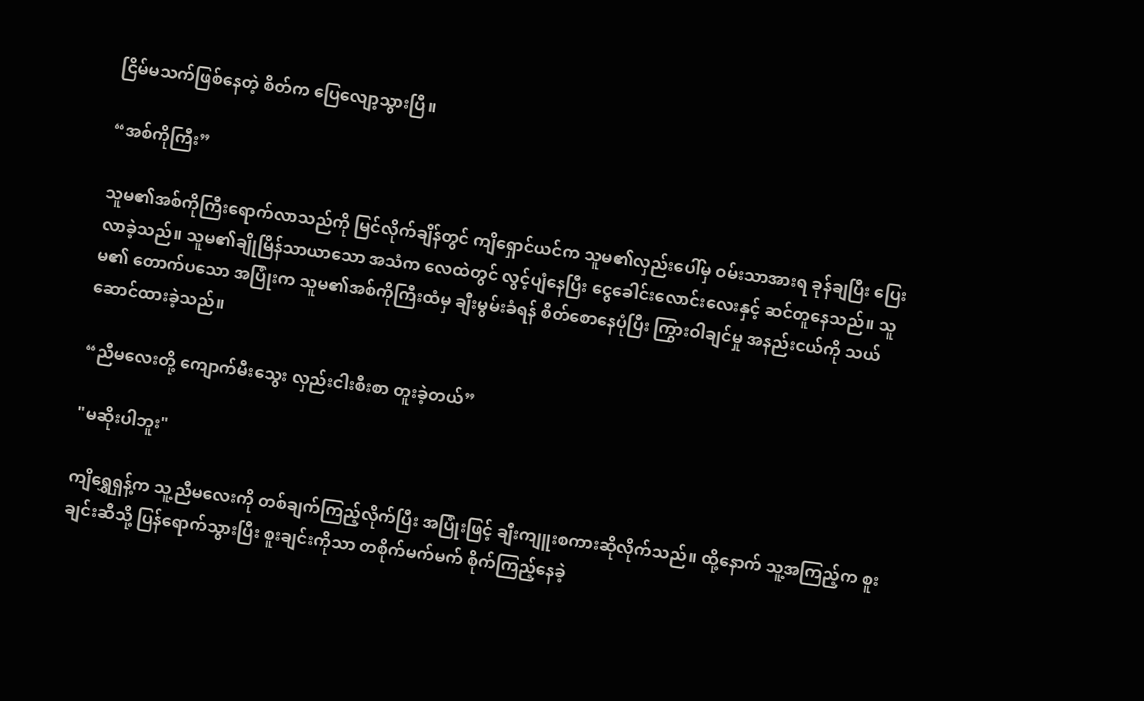ငြိမ်မသက်ဖြစ်နေတဲ့ စိတ်က ပြေလျော့သွားပြီ။

“အစ်ကိုကြီး”

သူမ၏အစ်ကိုကြီးရောက်လာသည်ကို မြင်လိုက်ချိန်တွင် ကျိ‌ရှောင်ယင်က သူမ၏လှည်းပေါ်မှ ဝမ်းသာအားရ ခုန်ချပြီး ပြေးလာခဲ့သည်။ သူမ၏ချိုမြိန်သာယာသော အသံက လေထဲတွင် လွင့်ပျံနေပြီး ငွေခေါင်းလောင်းလေးနှင့် ဆင်တူနေသည်။ သူမ၏ တောက်ပသော အပြုံးက သူမ၏အစ်ကိုကြီးထံမှ ချီးမွမ်းခံရန် စိတ်စောနေပုံပြီး ကြွားဝါချင်မှု အနည်းငယ်ကို သယ်ဆောင်ထားခဲ့သည်။

“ညီမလေးတို့ ကျောက်မီးသွေး လှည်းငါးစီးစာ တူးခဲ့တယ်”

"မဆိုးပါဘူး"

ကျိရွှေရှန့်က သူ့ညီမလေးကို တစ်ချက်ကြည့်လိုက်ပြီး အပြုံးဖြင့် ချီးကျူးစကားဆိုလိုက်သည်။ ထို့နောက် သူ့အကြည့်က စူးချင်းဆီသို့ ပြန်ရောက်သွားပြီး စူးချင်းကိုသာ တစိုက်မက်မက် စိုက်ကြည့်နေခဲ့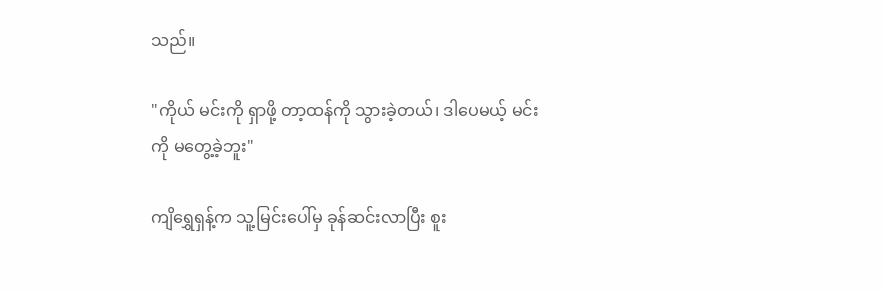သည်။

"ကိုယ် မင်းကို ရှာဖို့ တာ့ထန်ကို သွားခဲ့တယ်၊ ဒါပေမယ့် မင်းကို မတွေ့ခဲ့ဘူး"

ကျိရွှေရှန့်က သူ့မြင်းပေါ်မှ ခုန်ဆင်းလာပြီး စူး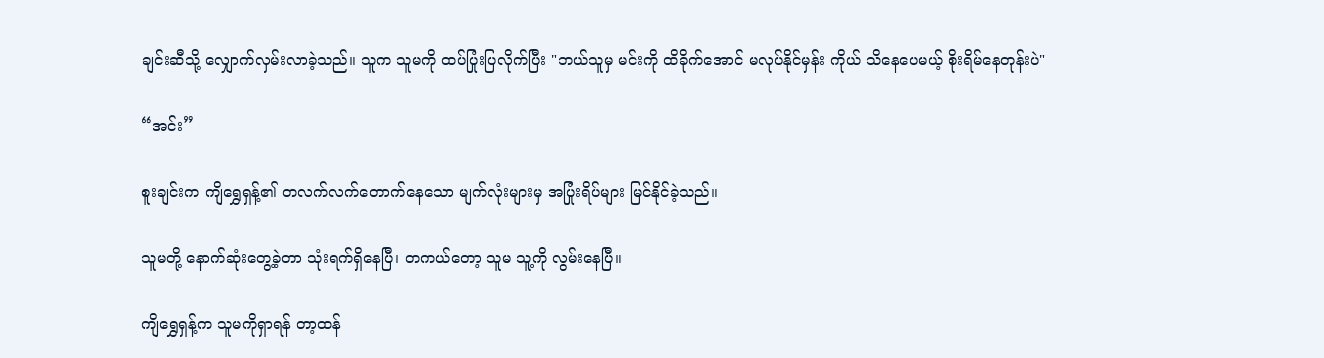ချင်းဆီသို့ လျှောက်လှမ်းလာခဲ့သည်။ သူက သူမကို ထပ်ပြုံးပြလိုက်ပြီး "ဘယ်သူမှ မင်းကို ထိခိုက်‌အောင် မလုပ်နိုင်မှန်း ကိုယ် သိနေပေမယ့် စိုးရိမ်နေတုန်းပဲ"

“အင်း”

စူးချင်းက ကျိရွှေရှန့်၏ တလက်လက်တောက်နေသော မျက်လုံးများမှ အပြုံးရိပ်များ မြင်နိုင်ခဲ့သည်။

သူမတို့ နောက်ဆုံးတွေ့ခဲ့တာ သုံးရက်ရှိနေပြီ၊ တကယ်‌တော့ သူမ သူ့ကို လွမ်းနေပြီ။

ကျိရွှေရှန့်က သူမကိုရှာရန် တာ့ထန်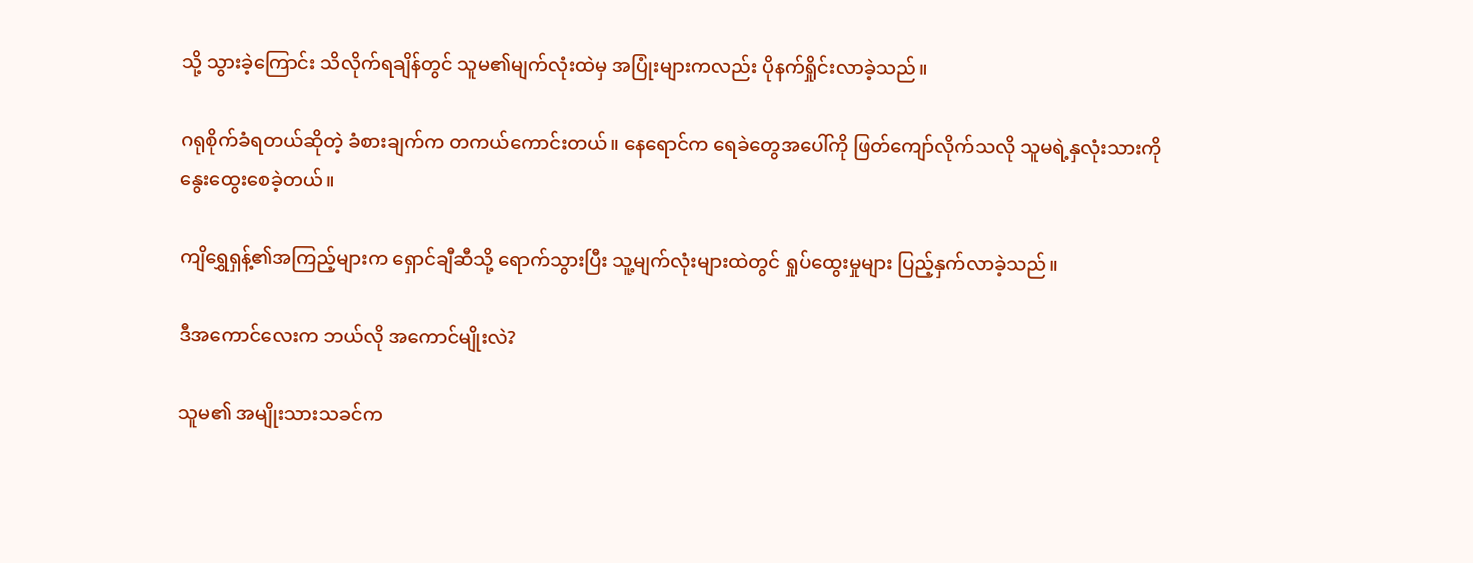သို့ သွားခဲ့ကြောင်း သိလိုက်ရချိန်တွင် သူမ၏မျက်လုံးထဲမှ အပြုံးများကလည်း ပိုနက်ရှိုင်းလာခဲ့သည်။

ဂရုစိုက်ခံရတယ်ဆိုတဲ့ ခံစားချက်က တကယ်ကောင်းတယ်။ နေရောင်က ရေခဲတွေအပေါ်ကို ဖြတ်ကျော်လိုက်သလို သူမရဲ့နှလုံးသားကို နွေးထွေးစေခဲ့တယ်။

ကျိရွှေရှန့်၏အကြည့်များက ရှောင်ချီဆီသို့ ရောက်သွားပြီး သူ့မျက်လုံးများထဲတွင် ရှုပ်ထွေးမှုများ ပြည့်နှက်လာခဲ့သည်။

ဒီအကောင်လေးက ဘယ်လို အကောင်မျိုးလဲ?

သူမ၏ အမျိုးသားသခင်က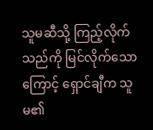သူမဆီသို့ ကြည့်လိုက်သည်ကို မြင်လိုက်သောကြောင့် ရှောင်ချီက သူမ၏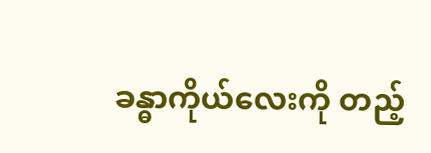ခန္ဓာကိုယ်လေးကို တည့်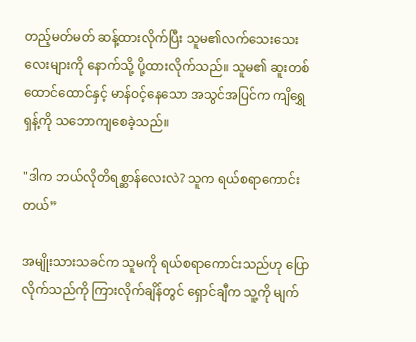တည့်မတ်မတ် ဆန့်ထားလိုက်ပြီး သူမ၏လက်သေးသေးလေးများကို နောက်သို့ ပို့ထားလိုက်သည်။ သူမ၏ ဆူးတစ်ထောင်ထောင်နှင့် မာန်ဝင့်နေသော အသွင်အပြင်က ကျိရွှေရှန့်ကို သဘောကျစေခဲ့သည်။

"ဒါက ဘယ်လိုတိရစ္ဆာန်လေးလဲ? သူက ရယ်စရာကောင်းတယ်”

အမျိုးသားသခင်က သူမကို ရယ်စရာကောင်းသည်ဟု ပြောလိုက်သည်ကို ကြားလိုက်ချိန်တွင် ရှောင်ချီက သူ့ကို မျက်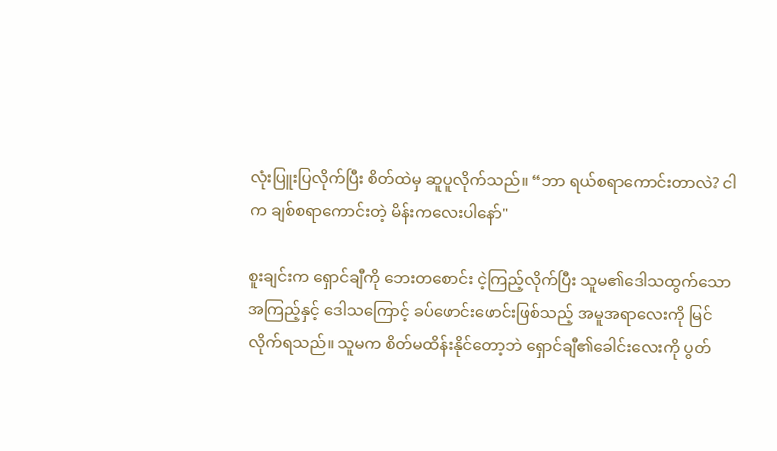လုံးပြူးပြလိုက်ပြီး စိတ်ထဲမှ ဆူပူလိုက်သည်။ “ဘာ ရယ်စရာကောင်းတာလဲ? ငါက ချစ်စရာကောင်းတဲ့ မိန်းကလေးပါနော်"

စူးချင်းက ရှောင်ချီကို ဘေးတစောင်း ငဲ့ကြည့်လိုက်ပြီး သူမ၏ဒေါသထွက်သောအကြည့်နှင့် ဒေါသကြောင့် ခပ်ဖောင်းဖောင်းဖြစ်သည့် အမူအရာလေးကို မြင်လိုက်ရသည်။ သူမက စိတ်မထိန်းနိုင်တော့ဘဲ ရှောင်ချီ၏ခေါင်းလေးကို ပွတ်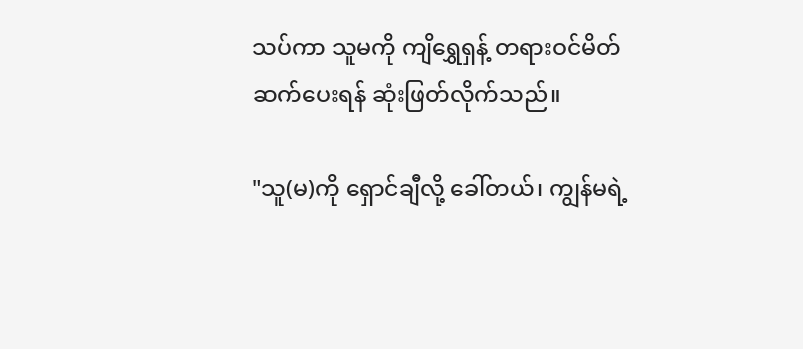သပ်ကာ သူမကို ကျိရွှေရှန့် တရားဝင်မိတ်ဆက်ပေးရန် ဆုံးဖြတ်လိုက်သည်။

"သူ(မ)ကို ရှောင်ချီလို့ ခေါ်တယ်၊ ကျွန်မရဲ့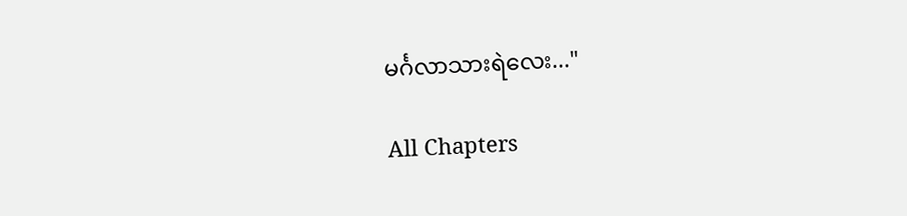မင်္ဂလာသားရဲလေး..."

All Chapters